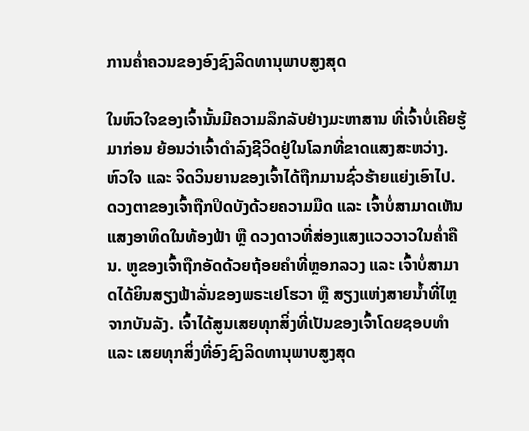ການຄໍ່າຄວນຂອງອົງຊົງລິດທານຸພາບສູງສຸດ

ໃນຫົວໃຈຂອງເຈົ້ານັ້ນມີຄວາມລຶກລັບຢ່າງມະຫາສານ ທີ່ເຈົ້າບໍ່ເຄີຍຮູ້ມາກ່ອນ ຍ້ອນວ່າເຈົ້າດໍາລົງຊີວິດຢູ່ໃນໂລກທີ່ຂາດແສງສະຫວ່າງ. ຫົວໃຈ ແລະ ຈິດວິນຍານຂອງເຈົ້າໄດ້ຖືກມານຊົ່ວຮ້າຍແຍ່ງເອົາໄປ. ດວງຕາຂອງເຈົ້າຖືກປິດບັງດ້ວຍຄວາມມືດ ແລະ ເຈົ້າບໍ່ສາມາດເຫັນແສງອາທິດໃນທ້ອງຟ້າ ຫຼື ດວງດາວທີ່ສ່ອງແສງແວວວາວໃນຄໍ່າຄືນ. ຫູຂອງເຈົ້າຖືກອັດດ້ວຍຖ້ອຍຄໍາທີ່ຫຼອກລວງ ແລະ ເຈົ້າບໍ່ສາມາດໄດ້ຍິນສຽງຟ້າລັ່ນຂອງພຣະເຢໂຮວາ ຫຼື ສຽງແຫ່ງສາຍນໍ້າທີ່ໄຫຼຈາກບັນລັງ. ເຈົ້າໄດ້ສູນເສຍທຸກສິ່ງທີ່ເປັນຂອງເຈົ້າໂດຍຊອບທໍາ ແລະ ເສຍທຸກສິ່ງທີ່ອົງຊົງລິດທານຸພາບສູງສຸດ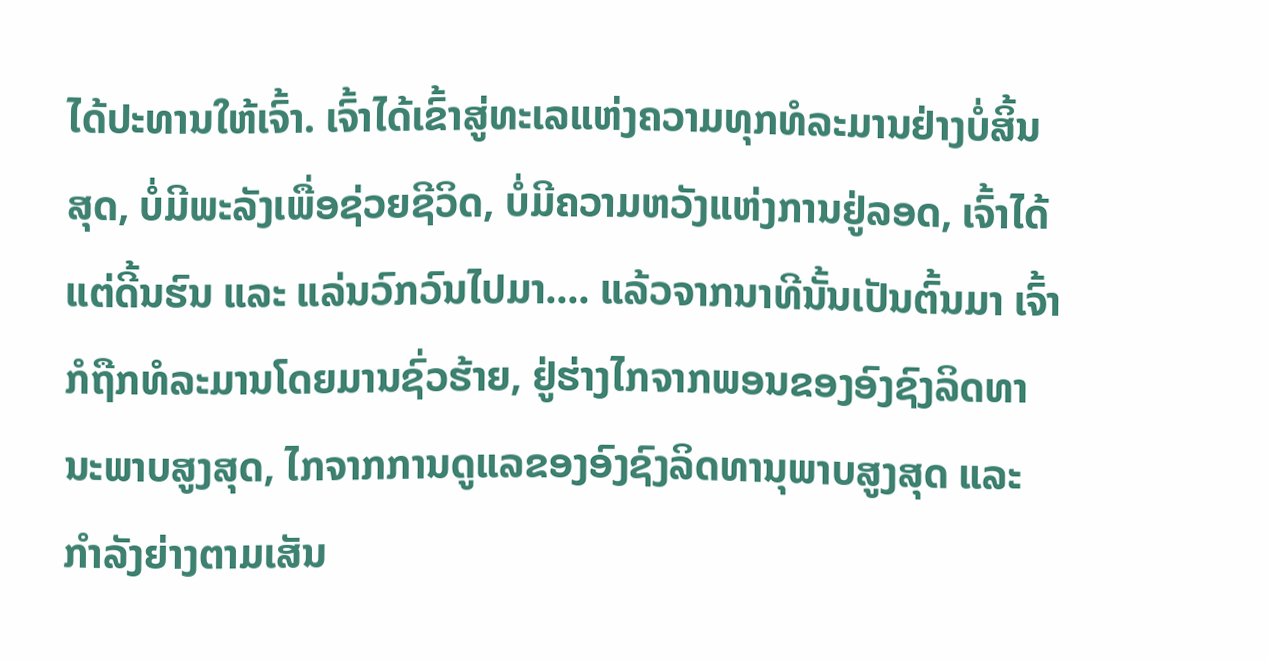ໄດ້ປະທານໃຫ້ເຈົ້າ. ເຈົ້າໄດ້ເຂົ້າສູ່ທະເລແຫ່ງຄວາມທຸກທໍລະມານຢ່າງບໍ່ສິ້ນສຸດ, ບໍ່ມີພະລັງເພື່ອຊ່ວຍຊີວິດ, ບໍ່ມີຄວາມຫວັງແຫ່ງການຢູ່ລອດ, ເຈົ້າໄດ້ແຕ່ດີ້ນຮົນ ແລະ ແລ່ນວົກວົນໄປມາ.... ແລ້ວຈາກນາທີນັ້ນເປັນຕົ້ນມາ ເຈົ້າກໍຖືກທໍລະມານໂດຍມານຊົ່ວຮ້າຍ, ຢູ່ຮ່າງໄກຈາກພອນຂອງອົງຊົງລິດທານະພາບສູງສຸດ, ໄກຈາກການດູແລຂອງອົງຊົງລິດທານຸພາບສູງສຸດ ແລະ ກໍາລັງຍ່າງຕາມເສັນ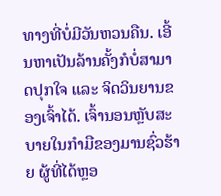ທາງທີ່ບໍ່ມີວັນຫວນຄືນ. ເອີ້ນຫາເປັນລ້ານຄັ້ງກໍບໍ່ສາມາດປຸກໃຈ ແລະ ຈິດວິນຍານຂອງເຈົ້າໄດ້. ເຈົ້ານອນຫຼັບສະບາຍໃນກໍາມືຂອງມານຊົ່ວຮ້າຍ ຜູ້ທີ່ໄດ້ຫຼອ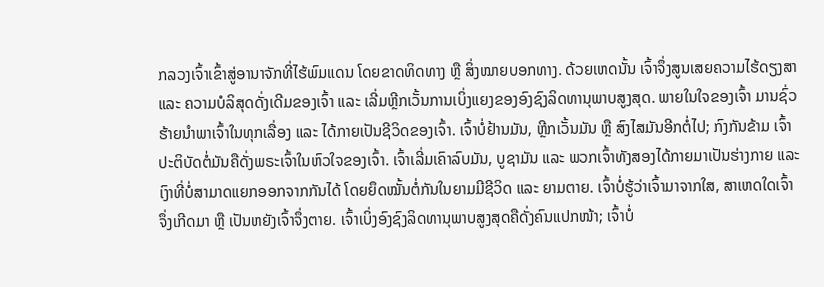ກລວງເຈົ້າເຂົ້າສູ່ອານາຈັກທີ່ໄຮ້ພົມແດນ ໂດຍຂາດທິດທາງ ຫຼື ສິ່ງໝາຍບອກທາງ. ດ້ວຍເຫດນັ້ນ ເຈົ້າຈຶ່ງສູນເສຍຄວາມໄຮ້ດຽງສາ ແລະ ຄວາມບໍລິສຸດດັ່ງເດີມຂອງເຈົ້າ ແລະ ເລີ່ມຫຼີກເວັ້ນການເບິ່ງແຍງຂອງອົງຊົງລິດທານຸພາບສູງສຸດ. ພາຍໃນໃຈຂອງເຈົ້າ ມານຊົ່ວຮ້າຍນໍາພາເຈົ້າໃນທຸກເລື່ອງ ແລະ ໄດ້ກາຍເປັນຊີວິດຂອງເຈົ້າ. ເຈົ້າບໍ່ຢ້ານມັນ, ຫຼີກເວັ້ນມັນ ຫຼື ສົງໄສມັນອີກຕໍ່ໄປ; ກົງກັນຂ້າມ ເຈົ້າປະຕິບັດຕໍ່ມັນຄືດັ່ງພຣະເຈົ້າໃນຫົວໃຈຂອງເຈົ້າ. ເຈົ້າເລີ່ມເຄົາລົບມັນ, ບູຊາມັນ ແລະ ພວກເຈົ້າທັງສອງໄດ້ກາຍມາເປັນຮ່າງກາຍ ແລະ ເງົາທີ່ບໍ່ສາມາດແຍກອອກຈາກກັນໄດ້ ໂດຍຍຶດໝັ້ນຕໍ່ກັນໃນຍາມມີຊີວິດ ແລະ ຍາມຕາຍ. ເຈົ້າບໍ່ຮູ້ວ່າເຈົ້າມາຈາກໃສ, ສາເຫດໃດເຈົ້າຈຶ່ງເກີດມາ ຫຼື ເປັນຫຍັງເຈົ້າຈຶ່ງຕາຍ. ເຈົ້າເບິ່ງອົງຊົງລິດທານຸພາບສູງສຸດຄືດັ່ງຄົນແປກໜ້າ; ເຈົ້າບໍ່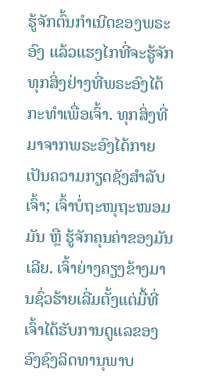ຮູ້ຈັກຕົ້ນກໍາເນີດຂອງພຣະອົງ ແລ້ວແຮງໄກທີ່ຈະຮູ້ຈັກທຸກສິ່ງຢ່າງທີ່ພຣະອົງໄດ້ກະທໍາເພື່ອເຈົ້າ. ທຸກສິ່ງທີ່ມາຈາກພຣະອົງໄດ້ກາຍເປັນຄວາມກຽດຊັງສໍາລັບເຈົ້າ; ເຈົ້າບໍ່ຖະໜຸຖະໜອມມັນ ຫຼື ຮູ້ຈັກຄຸນຄ່າຂອງມັນເລີຍ. ເຈົ້າຍ່າງຄຽງຂ້າງມານຊົ່ວຮ້າຍເລີ່ມຕັ້ງແຕ່ມື້ທີ່ເຈົ້າໄດ້ຮັບການດູແລຂອງອົງຊົງລິດທານຸພາບ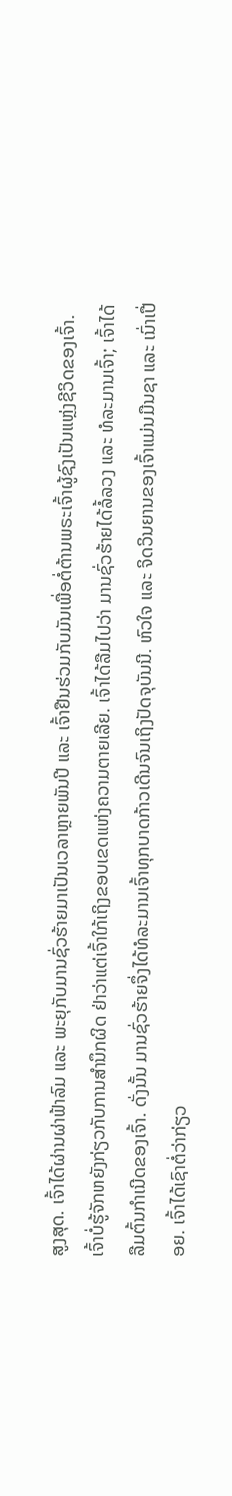ສູງສຸດ. ເຈົ້າໄດ້ຜ່ານຜ່າຟ້າລົມ ແລະ ພະຍຸກັບມານຊົ່ວຮ້າຍມາເປັນເວລາຫຼາຍພັນປີ ແລະ ເຈົ້າຢືນຮ່ວມກັບມັນເພື່ອຕໍ່ຕ້ານພຣະເຈົ້າຜູ້ຊົງເປັນແຫຼ່ງຊີວິດຂອງເຈົ້າ. ເຈົ້າບໍ່ຮູ້ຈັກຫຍັງກ່ຽວກັບການສໍານຶກຜິດ ຢ່າວ່າແຕ່ເຈົ້າໃກ້ເຖິງຂອບເຂດແຫ່ງຄວາມຕາຍເລີຍ. ເຈົ້າໄດ້ລືມໄປວ່າ ມານຊົ່ວຮ້າຍໄດ້ລໍ້ລວງ ແລະ ທໍລະມານເຈົ້າ; ເຈົ້າໄດ້ລືມຕົ້ນກໍາເນີດຂອງເຈົ້າ. ດັ່ງນັ້ນ ມານຊົ່ວຮ້າຍຈຶ່ງໄດ້ທໍລະມານເຈົ້າທຸກບາດກ້າວເດີນຈົນເຖິງປັດຈຸບັນນີ. ຫົວໃຈ ແລະ ຈິດວິນຍານຂອງເຈົ້າແມ່ນມືນຊາ ແລະ ເນົ່າເປື່ອຍ. ເຈົ້າໄດ້ເຊົາຕໍ່ວ່າກ່ຽວ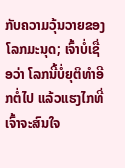ກັບຄວາມວຸ້ນວາຍຂອງໂລກມະນຸດ; ເຈົ້າບໍ່ເຊື່ອວ່າ ໂລກນີ້ບໍ່ຍຸຕິທໍາອີກຕໍ່ໄປ ແລ້ວແຮງໄກທີ່ເຈົ້າຈະສົນໃຈ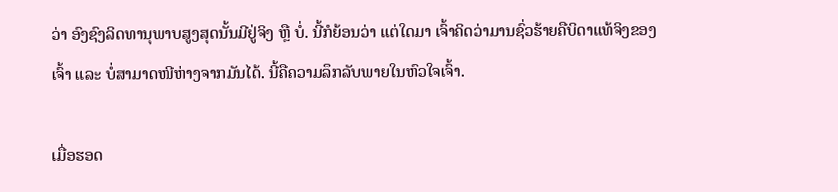ວ່າ ອົງຊົງລິດທານຸພາບສູງສຸດນັ້ນມີຢູ່ຈິງ ຫຼື ບໍ່. ນີ້ກໍຍ້ອນວ່າ ແຕ່ໃດມາ ເຈົ້າຄິດວ່າມານຊົ່ວຮ້າຍຄືບິດາແທ້ຈິງຂອງເຈົ້າ ແລະ ບໍ່ສາມາດໜີຫ່າງຈາກມັນໄດ້. ນີ້ຄືຄວາມລຶກລັບພາຍໃນຫົວໃຈເຈົ້າ.

ເມື່ອຮອດ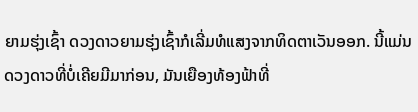ຍາມຮຸ່ງເຊົ້າ ດວງດາວຍາມຮຸ່ງເຊົ້າກໍເລີ່ມທໍແສງຈາກທິດຕາເວັນອອກ. ນີ້ແມ່ນດວງດາວທີ່ບໍ່ເຄີຍມີມາກ່ອນ, ມັນເຍືອງທ້ອງຟ້າທີ່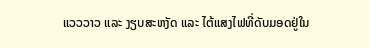ແວວວາວ ແລະ ງຽບສະຫງັດ ແລະ ໄຕ້ແສງໄຟທີ່ດັບມອດຢູ່ໃນ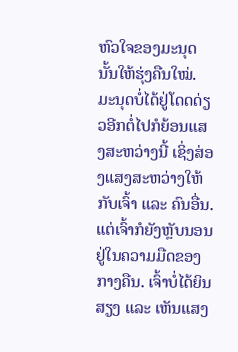ຫົວໃຈຂອງມະນຸດນັ້ນໃຫ້ຮຸ່ງຄືນໃໝ່. ມະນຸດບໍ່ໄດ້ຢູ່ໂດດດ່ຽວອີກຕໍ່ໄປກໍຍ້ອນແສງສະຫວ່າງນີ້ ເຊິ່ງສ່ອງແສງສະຫວ່າງໃຫ້ກັບເຈົ້າ ແລະ ຄົນອື່ນ. ແຕ່ເຈົ້າກໍຍັງຫຼັບນອນຢູ່ໃນຄວາມມືດຂອງກາງຄືນ. ເຈົ້າບໍ່ໄດ້ຍິນສຽງ ແລະ ເຫັນແສງ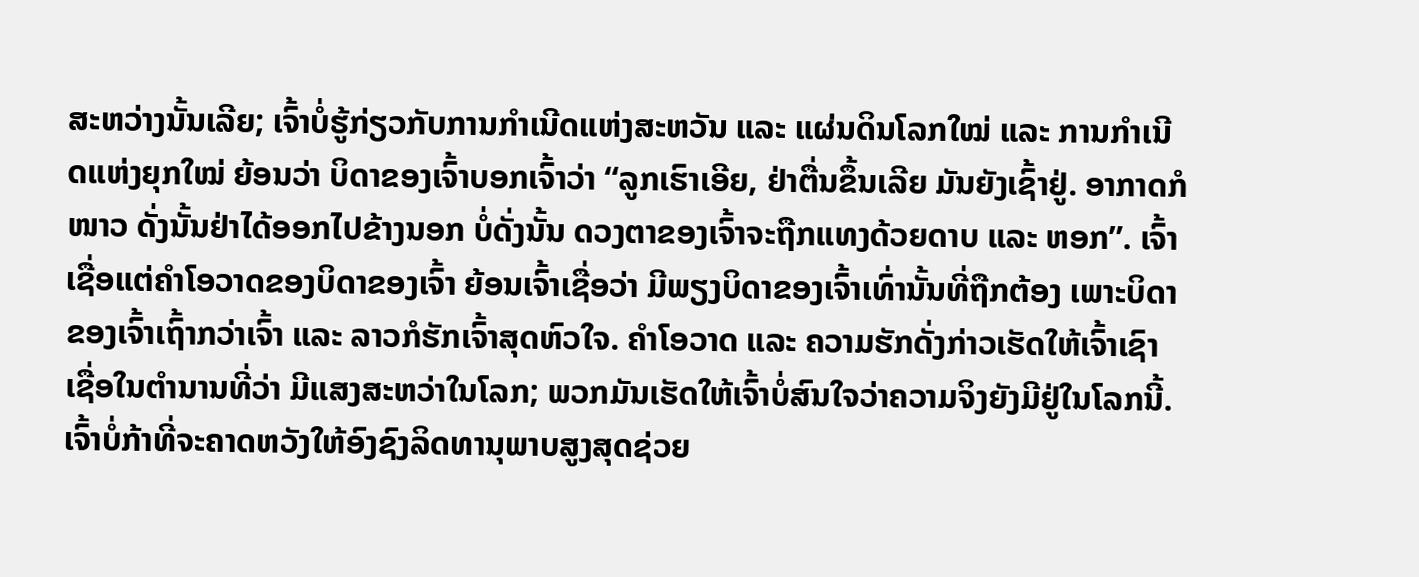ສະຫວ່າງນັ້ນເລີຍ; ເຈົ້າບໍ່ຮູ້ກ່ຽວກັບການກໍາເນີດແຫ່ງສະຫວັນ ແລະ ແຜ່ນດິນໂລກໃໝ່ ແລະ ການກໍາເນີດແຫ່ງຍຸກໃໝ່ ຍ້ອນວ່າ ບິດາຂອງເຈົ້າບອກເຈົ້າວ່າ “ລູກເຮົາເອີຍ, ຢ່າຕື່ນຂຶ້ນເລີຍ ມັນຍັງເຊົ້າຢູ່. ອາກາດກໍໜາວ ດັ່ງນັ້ນຢ່າໄດ້ອອກໄປຂ້າງນອກ ບໍ່ດັ່ງນັ້ນ ດວງຕາຂອງເຈົ້າຈະຖືກແທງດ້ວຍດາບ ແລະ ຫອກ”. ເຈົ້າເຊື່ອແຕ່ຄໍາໂອວາດຂອງບິດາຂອງເຈົ້າ ຍ້ອນເຈົ້າເຊື່ອວ່າ ມີພຽງບິດາຂອງເຈົ້າເທົ່ານັ້ນທີ່ຖືກຕ້ອງ ເພາະບິດາຂອງເຈົ້າເຖົ້າກວ່າເຈົ້າ ແລະ ລາວກໍຮັກເຈົ້າສຸດຫົວໃຈ. ຄໍາໂອວາດ ແລະ ຄວາມຮັກດັ່ງກ່າວເຮັດໃຫ້ເຈົ້າເຊົາເຊື່ອໃນຕໍານານທີ່ວ່າ ມີແສງສະຫວ່າໃນໂລກ; ພວກມັນເຮັດໃຫ້ເຈົ້າບໍ່ສົນໃຈວ່າຄວາມຈິງຍັງມີຢູ່ໃນໂລກນີ້. ເຈົ້າບໍ່ກ້າທີ່ຈະຄາດຫວັງໃຫ້ອົງຊົງລິດທານຸພາບສູງສຸດຊ່ວຍ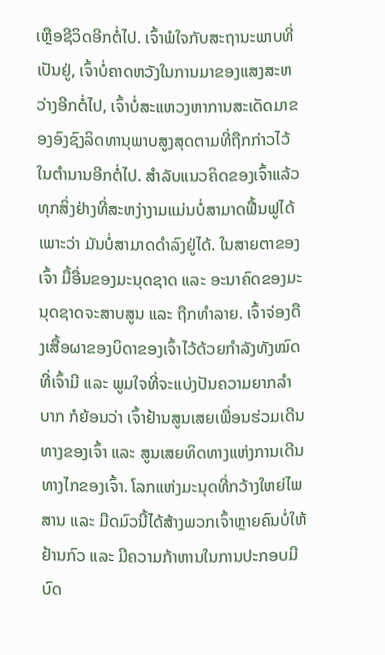ເຫຼືອຊີວິດອີກຕໍ່ໄປ. ເຈົ້າພໍໃຈກັບສະຖານະພາບທີ່ເປັນຢູ່, ເຈົ້າບໍ່ຄາດຫວັງໃນການມາຂອງແສງສະຫວ່າງອີກຕໍ່ໄປ, ເຈົ້າບໍ່ສະແຫວງຫາການສະເດັດມາຂອງອົງຊົງລິດທານຸພາບສູງສຸດຕາມທີ່ຖືກກ່າວໄວ້ໃນຕໍານານອີກຕໍ່ໄປ. ສໍາລັບແນວຄິດຂອງເຈົ້າແລ້ວ ທຸກສິ່ງຢ່າງທີ່ສະຫງ່າງາມແມ່ນບໍ່ສາມາດຟື້ນຟູໄດ້ ເພາະວ່າ ມັນບໍ່ສາມາດດໍາລົງຢູ່ໄດ້. ໃນສາຍຕາຂອງເຈົ້າ ມື້ອື່ນຂອງມະນຸດຊາດ ແລະ ອະນາຄົດຂອງມະນຸດຊາດຈະສາບສູນ ແລະ ຖືກທໍາລາຍ. ເຈົ້າຈ່ອງດືງເສື້ອຜາຂອງບິດາຂອງເຈົ້າໄວ້ດ້ວຍກໍາລັງທັງໝົດທີ່ເຈົ້າມີ ແລະ ພູມໃຈທີ່ຈະແບ່ງປັນຄວາມຍາກລໍາບາກ ກໍຍ້ອນວ່າ ເຈົ້າຢ້ານສູນເສຍເພື່ອນຮ່ວມເດີນທາງຂອງເຈົ້າ ແລະ ສູນເສຍທິດທາງແຫ່ງການເດີນທາງໄກຂອງເຈົ້າ. ໂລກແຫ່ງມະນຸດທີ່ກວ້າງໃຫຍ່ໄພສານ ແລະ ມືດມົວນີ້ໄດ້ສ້າງພວກເຈົ້າຫຼາຍຄົນບໍ່ໃຫ້ຢ້ານກົວ ແລະ ມີຄວາມກ້າຫານໃນການປະກອບມີບົດ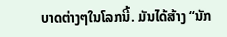ບາດຕ່າງໆໃນໂລກນີ້. ມັນໄດ້ສ້າງ “ນັກ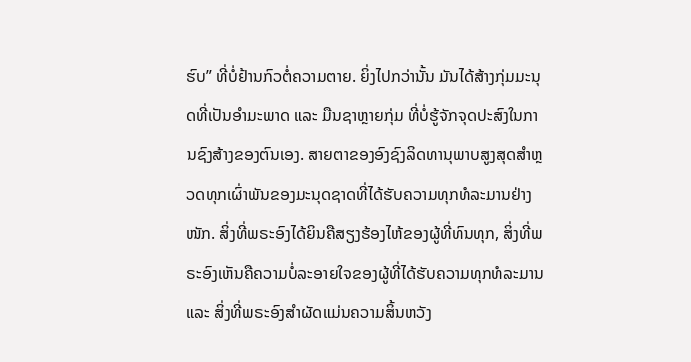ຮົບ” ທີ່ບໍ່ຢ້ານກົວຕໍ່ຄວາມຕາຍ. ຍິ່ງໄປກວ່ານັ້ນ ມັນໄດ້ສ້າງກຸ່ມມະນຸດທີ່ເປັນອໍາມະພາດ ແລະ ມືນຊາຫຼາຍກຸ່ມ ທີ່ບໍ່ຮູ້ຈັກຈຸດປະສົງໃນການຊົງສ້າງຂອງຕົນເອງ. ສາຍຕາຂອງອົງຊົງລິດທານຸພາບສູງສຸດສໍາຫຼວດທຸກເຜົ່າພັນຂອງມະນຸດຊາດທີ່ໄດ້ຮັບຄວາມທຸກທໍລະມານຢ່າງໜັກ. ສິ່ງທີ່ພຣະອົງໄດ້ຍິນຄືສຽງຮ້ອງໄຫ້ຂອງຜູ້ທີ່ທົນທຸກ, ສິ່ງທີ່ພຣະອົງເຫັນຄືຄວາມບໍ່ລະອາຍໃຈຂອງຜູ້ທີ່ໄດ້ຮັບຄວາມທຸກທໍລະມານ ແລະ ສິ່ງທີ່ພຣະອົງສໍາຜັດແມ່ນຄວາມສິ້ນຫວັງ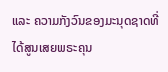ແລະ ຄວາມກັງວົນຂອງມະນຸດຊາດທີ່ໄດ້ສູນເສຍພຣະຄຸນ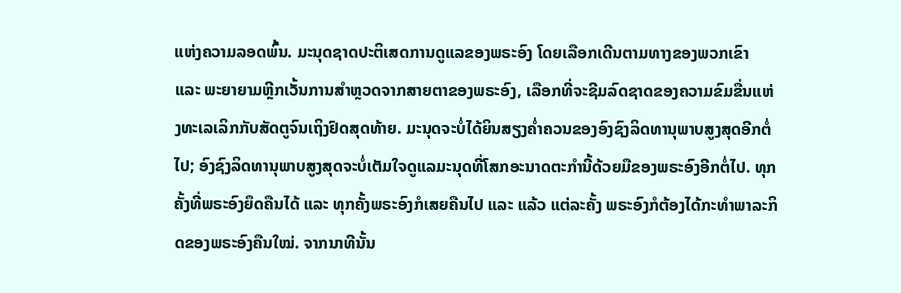ແຫ່ງຄວາມລອດພົ້ນ. ມະນຸດຊາດປະຕິເສດການດູແລຂອງພຣະອົງ ໂດຍເລືອກເດີນຕາມທາງຂອງພວກເຂົາ ແລະ ພະຍາຍາມຫຼີກເວັ້ນການສໍາຫຼວດຈາກສາຍຕາຂອງພຣະອົງ, ເລືອກທີ່ຈະຊີມລົດຊາດຂອງຄວາມຂົມຂື່ນແຫ່ງທະເລເລິກກັບສັດຕູຈົນເຖິງຢົດສຸດທ້າຍ. ມະນຸດຈະບໍ່ໄດ້ຍິນສຽງຄໍ່າຄວນຂອງອົງຊົງລິດທານຸພາບສູງສຸດອີກຕໍ່ໄປ; ອົງຊົງລິດທານຸພາບສູງສຸດຈະບໍ່ເຕັມໃຈດູແລມະນຸດທີ່ໂສກອະນາດຕະກໍານີ້ດ້ວຍມືຂອງພຣະອົງອີກຕໍ່ໄປ. ທຸກຄັ້ງທີ່ພຣະອົງຍຶດຄືນໄດ້ ແລະ ທຸກຄັ້ງພຣະອົງກໍເສຍຄືນໄປ ແລະ ແລ້ວ ແຕ່ລະຄັ້ງ ພຣະອົງກໍຕ້ອງໄດ້ກະທໍາພາລະກິດຂອງພຣະອົງຄືນໃໝ່. ຈາກນາທີນັ້ນ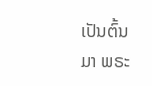ເປັນຕົ້ນມາ ພຣະ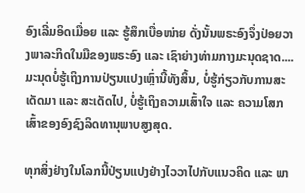ອົງເລີ່ມອິດເມື່ອຍ ແລະ ຮູ້ສຶກເບື່ອໜ່າຍ ດັ່ງນັ້ນພຣະອົງຈຶ່ງປ່ອຍວາງພາລະກິດໃນມືຂອງພຣະອົງ ແລະ ເຊົາຍ່າງທ່າມກາງມະນຸດຊາດ.... ມະນຸດບໍ່ຮູ້ເຖິງການປ່ຽນແປງເຫຼົ່ານີ້ທັງສິ້ນ, ບໍ່ຮູ້ກ່ຽວກັບການສະເດັດມາ ແລະ ສະເດັດໄປ, ບໍ່ຮູ້ເຖິງຄວາມເສົ້າໃຈ ແລະ ຄວາມໂສກເສົ້າຂອງອົງຊົງລິດທານຸພາບສູງສຸດ.

ທຸກສິ່ງຢ່າງໃນໂລກນີ້ປ່ຽນແປງຢ່າງໄວວາໄປກັບແນວຄິດ ແລະ ພາ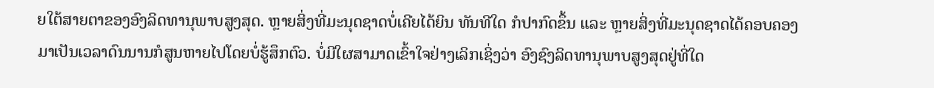ຍໃຕ້ສາຍຕາຂອງອົງລິດທານຸພາບສູງສຸດ. ຫຼາຍສິ່ງທີ່ມະນຸດຊາດບໍ່ເຄີຍໄດ້ຍິນ ທັນທີໃດ ກໍປາກົດຂຶ້ນ ແລະ ຫຼາຍສິ່ງທີ່ມະນຸດຊາດໄດ້ຄອບຄອງມາເປັນເວລາດົນນານກໍສູນຫາຍໄປໂດຍບໍ່ຮູ້ສຶກຕົວ. ບໍ່ມີໃຜສາມາດເຂົ້າໃຈຢ່າງເລິກເຊິ່ງວ່າ ອົງຊົງລິດທານຸພາບສູງສຸດຢູ່ທີ່ໃດ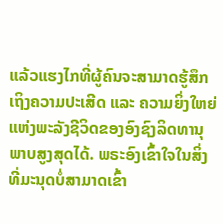ແລ້ວແຮງໄກທີ່ຜູ້ຄົນຈະສາມາດຮູ້ສຶກເຖິງຄວາມປະເສີດ ແລະ ຄວາມຍິ່ງໃຫຍ່ແຫ່ງພະລັງຊີວິດຂອງອົງຊົງລິດທານຸພາບສູງສຸດໄດ້. ພຣະອົງເຂົ້າໃຈໃນສິ່ງທີ່ມະນຸດບໍ່ສາມາດເຂົ້າ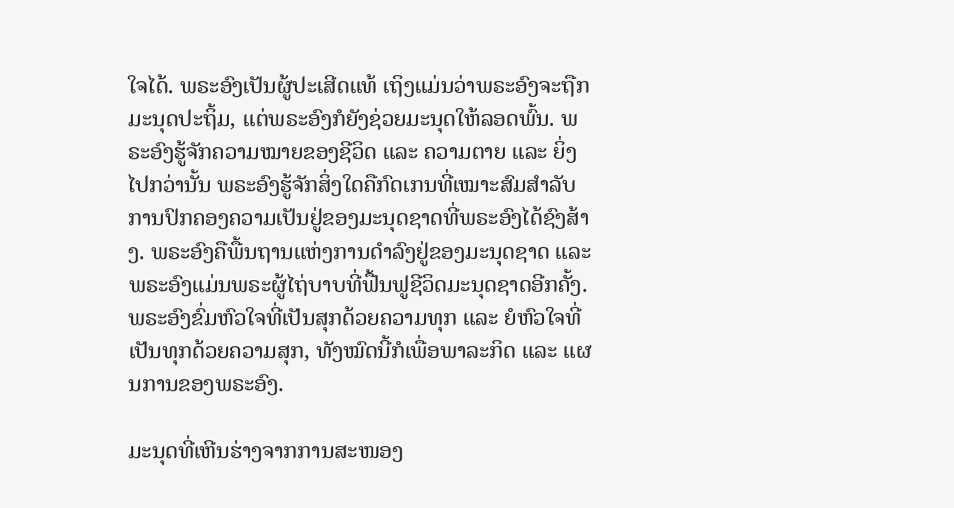ໃຈໄດ້. ພຣະອົງເປັນຜູ້ປະເສີດແທ້ ເຖິງແມ່ນວ່າພຣະອົງຈະຖືກມະນຸດປະຖິ້ມ, ແຕ່ພຣະອົງກໍຍັງຊ່ວຍມະນຸດໃຫ້ລອດພົ້ນ. ພຣະອົງຮູ້ຈັກຄວາມໝາຍຂອງຊີວິດ ແລະ ຄວາມຕາຍ ແລະ ຍິ່ງໄປກວ່ານັ້ນ ພຣະອົງຮູ້ຈັກສິ່ງໃດຄືກົດເກນທີ່ເໝາະສົມສໍາລັບການປົກຄອງຄວາມເປັນຢູ່ຂອງມະນຸດຊາດທີ່ພຣະອົງໄດ້ຊົງສ້າງ. ພຣະອົງຄືພື້ນຖານແຫ່ງການດໍາລົງຢູ່ຂອງມະນຸດຊາດ ແລະ ພຣະອົງແມ່ນພຣະຜູ້ໄຖ່ບາບທີ່ຟື້ນຟູຊີວິດມະນຸດຊາດອີກຄັ້ງ. ພຣະອົງຂົ່ມຫົວໃຈທີ່ເປັນສຸກດ້ວຍຄວາມທຸກ ແລະ ຍໍຫົວໃຈທີ່ເປັນທຸກດ້ວຍຄວາມສຸກ, ທັງໝົດນີ້ກໍເພື່ອພາລະກິດ ແລະ ແຜນການຂອງພຣະອົງ.

ມະນຸດທີ່ເຫີນຮ່າງຈາກການສະໜອງ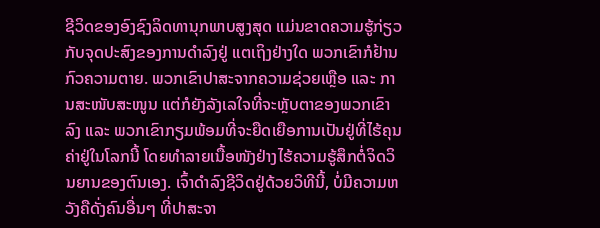ຊີວິດຂອງອົງຊົງລິດທານຸກພາບສູງສຸດ ແມ່ນຂາດຄວາມຮູ້ກ່ຽວກັບຈຸດປະສົງຂອງການດໍາລົງຢູ່ ແຕເຖິງຢ່າງໃດ ພວກເຂົາກໍຢ້ານກົວຄວາມຕາຍ. ພວກເຂົາປາສະຈາກຄວາມຊ່ວຍເຫຼືອ ແລະ ການສະໜັບສະໜູນ ແຕ່ກໍຍັງລັງເລໃຈທີ່ຈະຫຼັບຕາຂອງພວກເຂົາລົງ ແລະ ພວກເຂົາກຽມພ້ອມທີ່ຈະຍືດເຍືອການເປັນຢູ່ທີ່ໄຮ້ຄຸນຄ່າຢູ່ໃນໂລກນີ້ ໂດຍທໍາລາຍເນື້ອໜັງຢ່າງໄຮ້ຄວາມຮູ້ສຶກຕໍ່ຈິດວິນຍານຂອງຕົນເອງ. ເຈົ້າດໍາລົງຊີວິດຢູ່ດ້ວຍວິທີນີ້, ບໍ່ມີຄວາມຫວັງຄືດັ່ງຄົນອື່ນໆ ທີ່ປາສະຈາ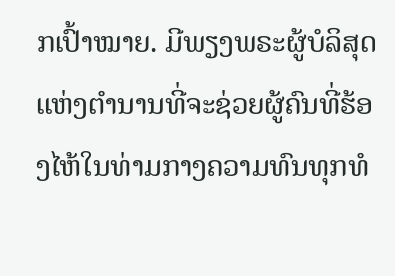ກເປົ້າໝາຍ. ມີພຽງພຣະຜູ້ບໍລິສຸດແຫ່ງຕໍານານທີ່ຈະຊ່ວຍຜູ້ຄົນທີ່ຮ້ອງໄຫ້ໃນທ່າມກາງຄວາມທົນທຸກທໍ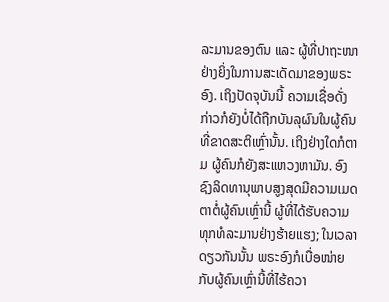ລະມານຂອງຕົນ ແລະ ຜູ້ທີ່ປາຖະໜາຢ່າງຍິ່ງໃນການສະເດັດມາຂອງພຣະອົງ. ເຖິງປັດຈຸບັນນີ້ ຄວາມເຊື່ອດັ່ງກ່າວກໍຍັງບໍ່ໄດ້ຖືກບັນລຸຜົນໃນຜູ້ຄົນທີ່ຂາດສະຕິເຫຼົ່ານັ້ນ. ເຖິງຢ່າງໃດກໍຕາມ ຜູ້ຄົນກໍຍັງສະແຫວງຫາມັນ. ອົງຊົງລິດທານຸພາບສູງສຸດມີຄວາມເມດຕາຕໍ່ຜູ້ຄົນເຫຼົ່ານີ້ ຜູ້ທີ່ໄດ້ຮັບຄວາມທຸກທໍລະມານຢ່າງຮ້າຍແຮງ; ໃນເວລາດຽວກັນນັ້ນ ພຣະອົງກໍເບື່ອໜ່າຍກັບຜູ້ຄົນເຫຼົ່ານີ້ທີ່ໄຮ້ຄວາ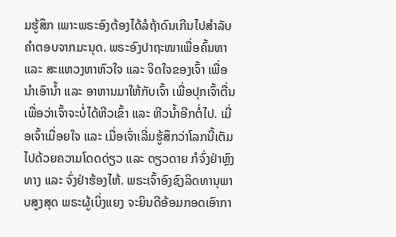ມຮູ້ສຶກ ເພາະພຣະອົງຕ້ອງໄດ້ລໍຖ້າດົນເກີນໄປສໍາລັບຄໍາຕອບຈາກມະນຸດ. ພຣະອົງປາຖະໜາເພື່ອຄົ້ນຫາ ແລະ ສະແຫວງຫາຫົວໃຈ ແລະ ຈິດໃຈຂອງເຈົ້າ ເພື່ອນໍາເອົານໍ້າ ແລະ ອາຫານມາໃຫ້ກັບເຈົ້າ ເພື່ອປຸກເຈົ້າຕື່ນ ເພື່ອວ່າເຈົ້າຈະບໍ່ໄດ້ຫີວເຂົ້າ ແລະ ຫີວນໍ້າອີກຕໍ່ໄປ. ເມື່ອເຈົ້າເມື່ອຍໃຈ ແລະ ເມື່ອເຈົ່າເລີ່ມຮູ້ສຶກວ່າໂລກນີ້ເຕັມໄປດ້ວຍຄວາມໂດດດ່ຽວ ແລະ ດຽວດາຍ ກໍຈົ່ງຢ່າຫຼົງທາງ ແລະ ຈົ່ງຢ່າຮ້ອງໄຫ້. ພຣະເຈົ້າອົງຊົງລິດທານຸພາບສູງສຸດ ພຣະຜູ້ເບິ່ງແຍງ ຈະຍິນດີອ້ອມກອດເອົາກາ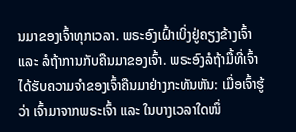ນມາຂອງເຈົ້າທຸກເວລາ. ພຣະອົງເຝົ້າເບິ່ງຢູ່ຄຽງຂ້າງເຈົ້າ ແລະ ລໍຖ້າການກັບຄືນມາຂອງເຈົ້າ. ພຣະອົງລໍຖ້າມື້ທີ່ເຈົ້າໄດ້ຮັບຄວາມຈໍາຂອງເຈົ້າຄືນມາຢ່າງກະທັນຫັນ: ເມື່ອເຈົ້າຮູ້ວ່າ ເຈົ້າມາຈາກພຣະເຈົ້າ ແລະ ໃນບາງເວລາໃດໜຶ່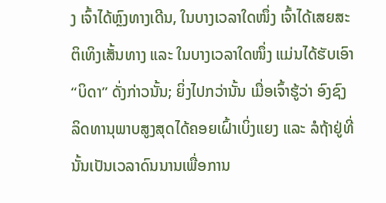ງ ເຈົ້າໄດ້ຫຼົງທາງເດີນ, ໃນບາງເວລາໃດໜຶ່ງ ເຈົ້າໄດ້ເສຍສະຕິເທິງເສັ້ນທາງ ແລະ ໃນບາງເວລາໃດໜຶ່ງ ແມ່ນໄດ້ຮັບເອົາ “ບິດາ” ດັ່ງກ່າວນັ້ນ; ຍິ່ງໄປກວ່ານັ້ນ ເມື່ອເຈົ້າຮູ້ວ່າ ອົງຊົງລິດທານຸພາບສູງສຸດໄດ້ຄອຍເຝົ້າເບິ່ງແຍງ ແລະ ລໍຖ້າຢູ່ທີ່ນັ້ນເປັນເວລາດົນນານເພື່ອການ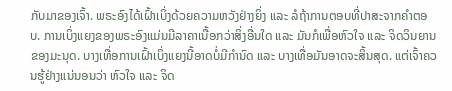ກັບມາຂອງເຈົ້າ. ພຣະອົງໄດ້ເຝົ້າເບິ່ງດ້ວຍຄວາມຫວັງຢ່າງຍິ່ງ ແລະ ລໍຖ້າການຕອບທີ່ປາສະຈາກຄໍາຕອບ. ການເບິ່ງແຍງຂອງພຣະອົງແມ່ນມີລາຄາເນື້ອກວ່າສິ່ງອື່ນໃດ ແລະ ມັນກໍເພື່ອຫົວໃຈ ແລະ ຈິດວິນຍານຂອງມະນຸດ. ບາງເທື່ອການເຝົ້າເບິ່ງແຍງນີ້ອາດບໍ່ມີກໍານົດ ແລະ ບາງເທື່ອມັນອາດຈະສິ້ນສຸດ. ແຕ່ເຈົ້າຄວນຮູ້ຢ່າງແນ່ນອນວ່າ ຫົວໃຈ ແລະ ຈິດ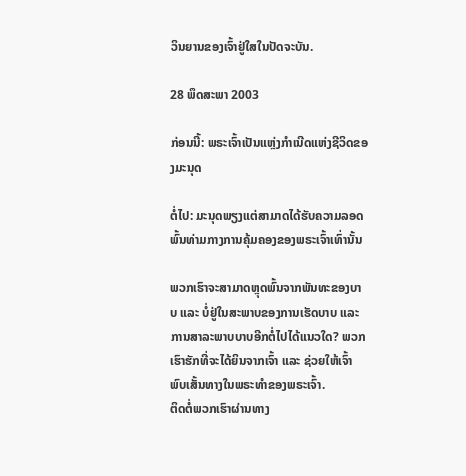ວິນຍານຂອງເຈົ້າຢູ່ໃສໃນປັດຈະບັນ.

28 ພຶດສະພາ 2003

ກ່ອນນີ້: ພຣະເຈົ້າເປັນແຫຼ່ງກຳເນີດແຫ່ງຊີວິດຂອງມະນຸດ

ຕໍ່ໄປ: ມະນຸດພຽງແຕ່ສາມາດໄດ້ຮັບຄວາມລອດພົ້ນທ່າມກາງການຄຸ້ມຄອງຂອງພຣະເຈົ້າເທົ່ານັ້ນ

ພວກເຮົາຈະສາມາດຫຼຸດພົ້ນຈາກພັນທະຂອງບາບ ແລະ ບໍ່ຢູ່ໃນສະພາບຂອງການເຮັດບາບ ແລະ ການສາລະພາບບາບອີກຕໍ່ໄປໄດ້ແນວໃດ? ພວກເຮົາຮັກທີ່ຈະໄດ້ຍິນຈາກເຈົ້າ ແລະ ຊ່ວຍໃຫ້ເຈົ້າພົບເສັ້ນທາງໃນພຣະທຳຂອງພຣະເຈົ້າ.
ຕິດຕໍ່ພວກເຮົາຜ່ານທາງ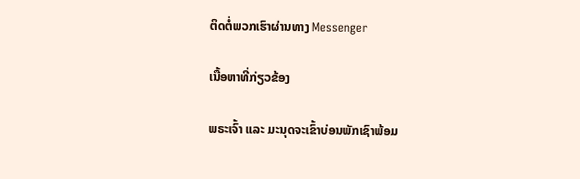ຕິດຕໍ່ພວກເຮົາຜ່ານທາງ Messenger

ເນື້ອຫາທີ່ກ່ຽວຂ້ອງ

ພຣະເຈົ້າ ແລະ ມະນຸດຈະເຂົ້າບ່ອນພັກເຊົາພ້ອມ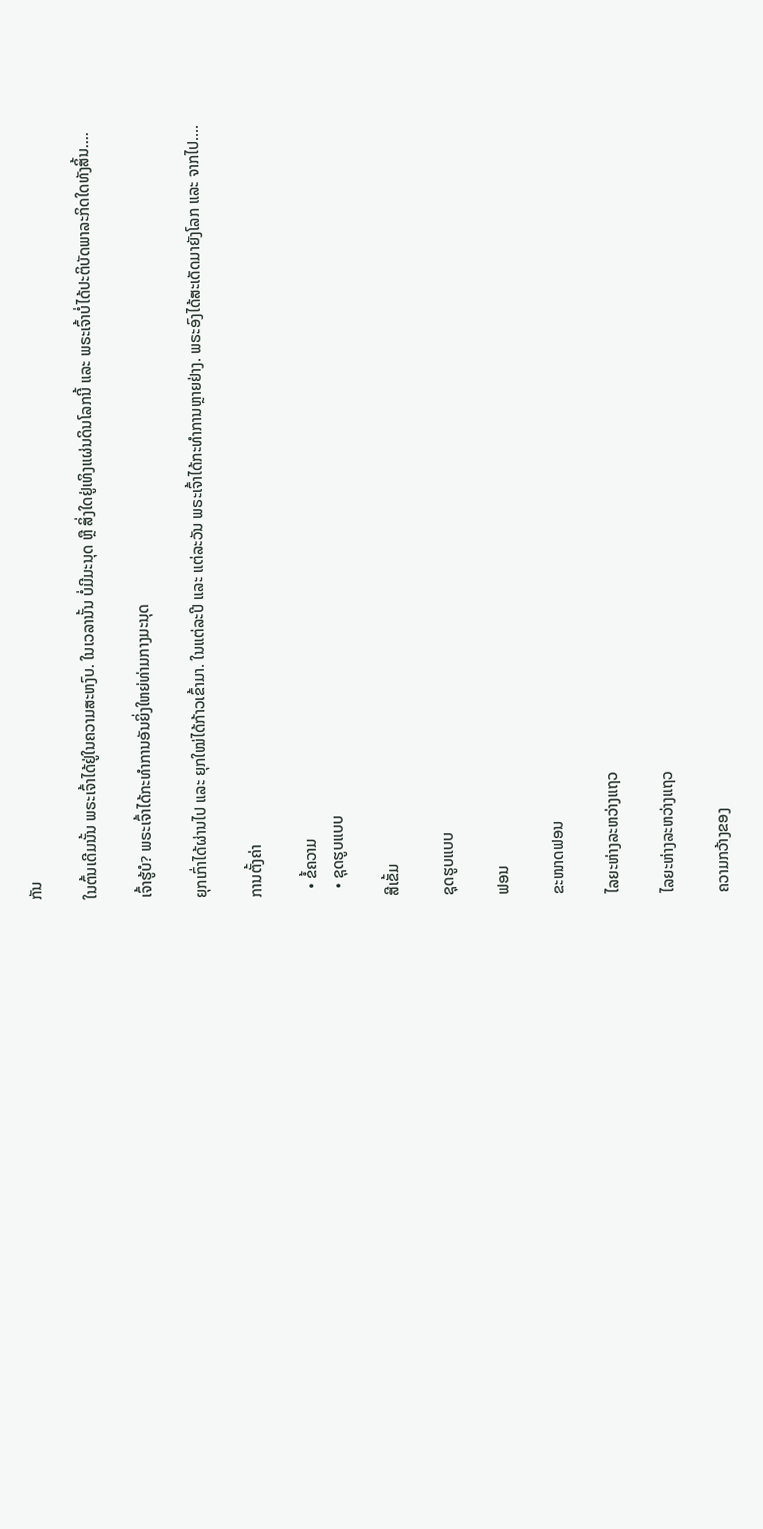ກັນ

ໃນຕົ້ນເດີມນັ້ນ ພຣະເຈົ້າໄດ້ຢູ່ໃນຄວາມສະຫງົບ. ໃນເວລານັ້ນ ບໍ່ມີມະນຸດ ຫຼື ສິ່ງໃດຢູ່ເທິງແຜ່ນດິນໂລກນີ້ ແລະ ພຣະເຈົ້າບໍ່ໄດ້ປະຕິບັດພາລະກິດໃດທັງສິ້ນ....

ເຈົ້າຮູ້ບໍ? ພຣະເຈົ້າໄດ້ກະທຳການອັນຍິ່ງໃຫຍ່ທ່າມກາງມະນຸດ

ຍຸກເກົ່າໄດ້ຜ່ານໄປ ແລະ ຍຸກໃໝ່ໄດ້ກ້າວເຂົ້າມາ. ໃນແຕ່ລະປີ ແລະ ແຕ່ລະວັນ ພຣະເຈົ້າໄດ້ກະທໍາການຫຼາຍຢ່າງ. ພຣະອົງໄດ້ສະເດັດມາຍັງໂລກ ແລະ ຈາກໄປ....

ການຕັ້ງຄ່າ

  • ຂໍ້ຄວາມ
  • ຊຸດຮູບແບບ

ສີເຂັ້ມ

ຊຸດຮູບແບບ

ຟອນ

ຂະໜາດຟອນ

ໄລຍະຫ່າງລະຫວ່າງແຖວ

ໄລຍະຫ່າງລະຫວ່າງແຖວ

ຄວາມກວ້າງຂອງ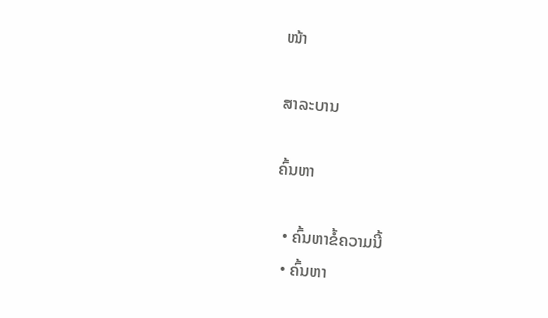ໜ້າ

ສາລະບານ

ຄົ້ນຫາ

  • ຄົ້ນຫາຂໍ້ຄວາມນີ້
  • ຄົ້ນຫາ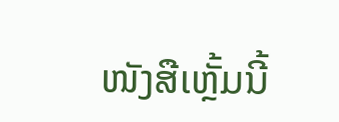ໜັງສືເຫຼັ້ມນີ້